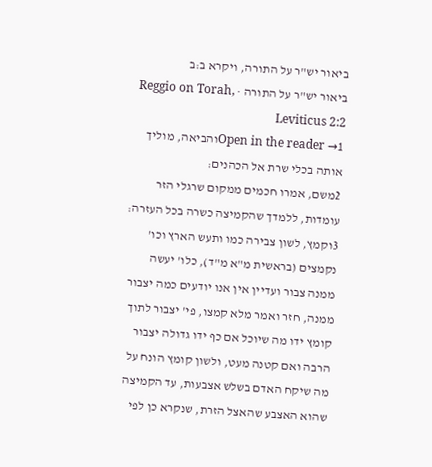ביאור יש"ר על התורה, ויקרא ב:ב
ביאור יש"ר על התורה · Reggio on Torah, Leviticus 2:2
Open in the reader →1והביאה, מוליך אותה בכלי שרת אל הכהנים:
2משם, אמרו חכמים ממקום שרגלי הזר עומדות, ללמדך שהקמיצה כשרה בכל העזרה:
3וקמץ, לשון צבירה כמו ותעש הארץ וכו' נקמצים (בראשית מ"א מ"ד), כלו' יעשה ממנה צבור ועדיין אין אנו יודעים כמה יצבור ממנה, חזר ואמר מלא קמצו, פי' יצבור לתוך קומץ ידו מה שיוכל אם כף ידו גדולה יצבור הרבה ואם קטנה מעט, ולשון קומץ הונח על מה שיקח האדם בשלש אצבעות, עד הקמיצה שהוא האצבע שהאצל הזרת, שנקרא כן לפי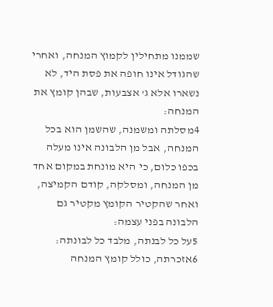שממנו מתחילין לקמוץ המנחה, ואחרי שהגודל אינו חופה את פסת היד, לא נשארו אלא ג' אצבעות, שבהן קומץ את המנחה:
4מסלתה ומשמנה, שהשמן הוא בכל המנחה, אבל מן הלבונה אינו מעלה בכפו כלום, כי היא מונחת במקום אחד מן המנחה, ומסלקה, קודם הקמיצה, ואחר שהקטיר הקומץ מקטיר גם הלבונה בפני עצמה:
5על כל לבנתה, מלבד כל לבונתה:
6אזכרתה, כולל קומץ המנחה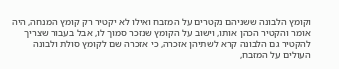וקומץ הלבונה ששניהם נקטרים על המזבח ואילו לא יקטיר רק קומץ המנחה, היה אומר והקטיר הכהן אותו, וישוב על הקומץ שנזכר סמוך לו, אבל בעבור שצריך להקטיר גם הלבונה קרא לשתיהן אזכרה, כי אזכרה שם לקומץ סולת ולבונה העולים על המזבח,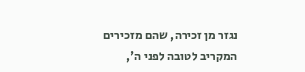נגזר מן זכירה, שהם מזכירים המקריב לטובה לפני ה',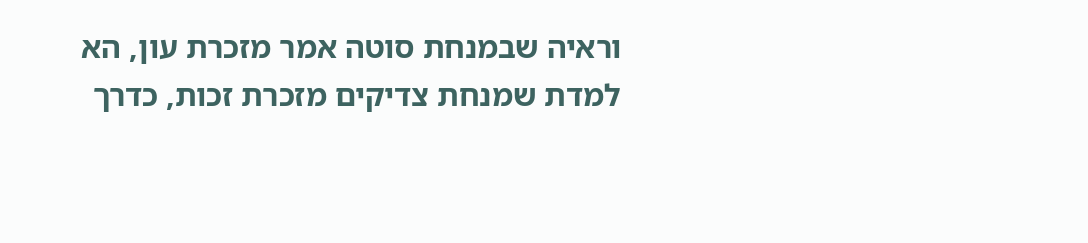וראיה שבמנחת סוטה אמר מזכרת עון, הא למדת שמנחת צדיקים מזכרת זכות, כדרך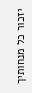יזכור כל מנחותיך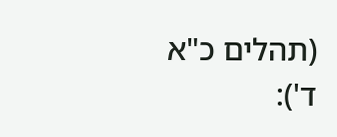(תהלים כ"א ד'):